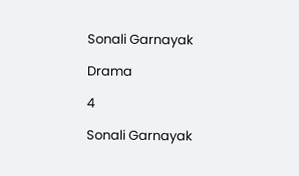Sonali Garnayak

Drama

4

Sonali Garnayak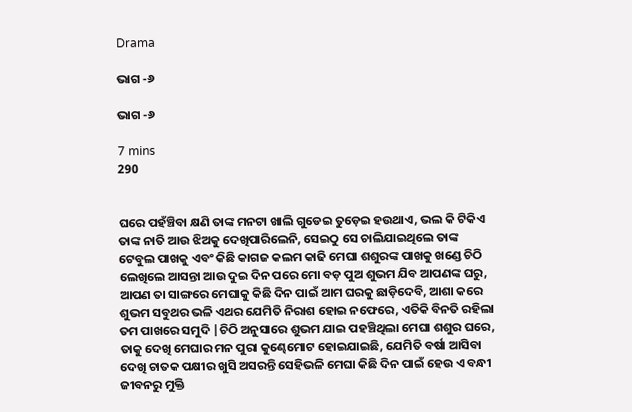Drama

ଭାଗ -୬

ଭାଗ -୬

7 mins
290


ଘରେ ପହଁଞ୍ଚିବା କ୍ଷଣି ତାଙ୍କ ମନଟା ଖାଲି ଗୁଡେଇ ତୁଡ଼େଇ ହଉଥାଏ, ଭଲ କି ଟିକିଏ ତାଙ୍କ ନାତି ଆଉ ଝିଅକୁ ଦେଖିପାରିଲେନି, ସେଇଠୁ ସେ ଚାଲିଯାଇଥିଲେ ତାଙ୍କ ଟେବୁଲ ପାଖକୁ ଏବଂ କିଛି କାଗଜ କଲମ କାଢି ମେଘା ଶଶୁରଙ୍କ ପାଖକୁ ଖଣ୍ଡେ ଚିଠି ଲେଖିଲେ ଆସନ୍ତା ଆଉ ଦୁଇ ଦିନ ପରେ ମୋ ବଡ଼ ପୁଅ ଶୁଭମ ଯିବ ଆପଣଙ୍କ ଘରୁ, ଆପଣ ତା ସାଙ୍ଗରେ ମେଘାକୁ କିଛି ଦିନ ପାଇଁ ଆମ ଘରକୁ ଛାଡ଼ିଦେବି, ଆଶା କରେ ଶୁଭମ ସବୁଥର ଭଳି ଏଥର ଯେମିତି ନିରାଶ ହୋଇ ନଫେରେ, ଏତିକି ବିନତି ରହିଲା ତମ ପାଖରେ ସମୁଦି |ଚିଠି ଅନୁସାରେ ଶୁଭମ ଯାଇ ପହଞ୍ଚିଥିଲା ମେଘା ଶଶୁର ଘରେ, ତାକୁ ଦେଖି ମେଘାର ମନ ପୁରା କୁଣ୍ଢେମୋଟ ହୋଇଯାଇଛି, ଯେମିତି ବର୍ଷା ଆସିବା ଦେଖି ଚାତକ ପକ୍ଷୀର ଖୁସି ଅସରନ୍ତି ସେହିଭଳି ମେଘା କିଛି ଦିନ ପାଇଁ ହେଉ ଏ ବନ୍ଧୀ ଜୀବନରୁ ମୁକ୍ତି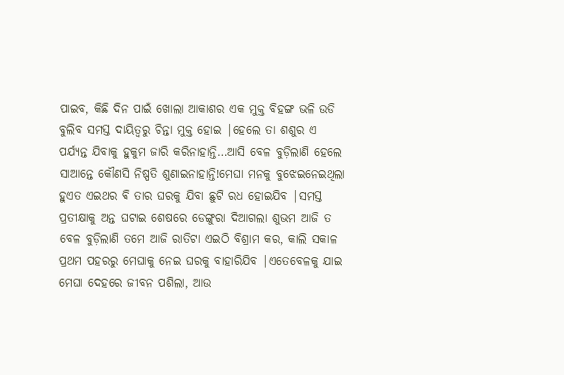ପାଇବ, କିଛି ଦିନ ପାଇଁ ଖୋଲା ଆକାଶର ଏକ ମୁକ୍ତ ବିହଙ୍ଗ ଭଳି ଉଡି ବୁଲିବ ସମସ୍ତ ଦାୟିତ୍ୱରୁ ଚିନ୍ତା ମୁକ୍ତ ହୋଇ |ହେଲେ ତା ଶଶୁର ଏ ପର୍ଯ୍ୟନ୍ତ ଯିବାକୁ ହୁକୁମ ଜାରି କରିନାହାନ୍ତି…ଆସି ବେଳ ବୁଡ଼ିଲାଣି ହେଲେ ସାଆନ୍ତେ କୌଣସି ନିଷ୍ପତି ଶୁଣାଇନାହାନ୍ତି!ମେଘା ମନକୁ ବୁଝେଇନେଇଥିଲା ହୁଏତ ଏଇଥର ଵି ତାର ଘରକୁ ଯିବା ଛୁଟି ରଧ ହୋଇଯିବ |ସମସ୍ତ ପ୍ରତୀକ୍ଷାକୁ ଅନ୍ତ ଘଟାଇ ଶେଷରେ ଡେଙ୍ଗୁରା ଦିଆଗଲା ଶୁଭମ ଆଜି ତ ବେଳ ବୁଡ଼ିଲାଣି ତମେ ଆଜି ରାତିଟା ଏଇଠି ବିଶ୍ରାମ କର, କାଲି ସକାଳ ପ୍ରଥମ ପହରରୁ ମେଘାକୁ ନେଇ ଘରକୁ ବାହାରିଯିବ |ଏତେବେଳକୁ ଯାଇ ମେଘା ଦେହରେ ଜୀବନ ପଶିଲା, ଆଉ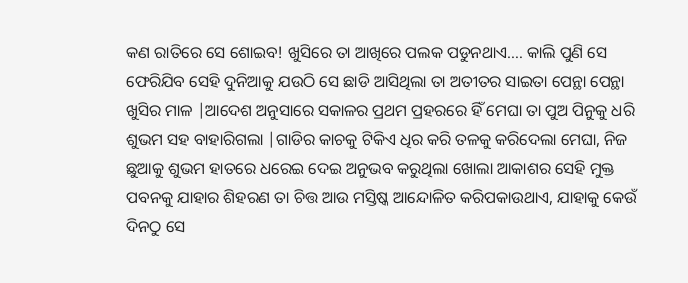କଣ ରାତିରେ ସେ ଶୋଇବ! ଖୁସିରେ ତା ଆଖିରେ ପଲକ ପଡୁନଥାଏ…. କାଲି ପୁଣି ସେ ଫେରିଯିବ ସେହି ଦୁନିଆକୁ ଯଉଠି ସେ ଛାଡି ଆସିଥିଲା ତା ଅତୀତର ସାଇତା ପେନ୍ଥା ପେନ୍ଥା ଖୁସିର ମାଳ |ଆଦେଶ ଅନୁସାରେ ସକାଳର ପ୍ରଥମ ପ୍ରହରରେ ହିଁ ମେଘା ତା ପୁଅ ପିନୁକୁ ଧରି ଶୁଭମ ସହ ବାହାରିଗଲା |ଗାଡିର କାଚକୁ ଟିକିଏ ଧିର କରି ତଳକୁ କରିଦେଲା ମେଘା, ନିଜ ଛୁଆକୁ ଶୁଭମ ହାତରେ ଧରେଇ ଦେଇ ଅନୁଭବ କରୁଥିଲା ଖୋଲା ଆକାଶର ସେହି ମୁକ୍ତ ପବନକୁ ଯାହାର ଶିହରଣ ତା ଚିତ୍ତ ଆଉ ମସ୍ତିଷ୍କ ଆନ୍ଦୋଳିତ କରିପକାଉଥାଏ, ଯାହାକୁ କେଉଁ ଦିନଠୁ ସେ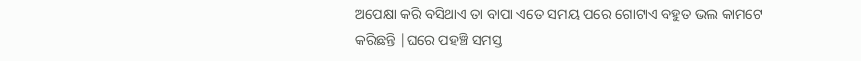ଅପେକ୍ଷା କରି ବସିଥାଏ ତା ବାପା ଏତେ ସମୟ ପରେ ଗୋଟାଏ ବହୁତ ଭଲ କାମଟେ କରିଛନ୍ତି |ଘରେ ପହଞ୍ଚି ସମସ୍ତ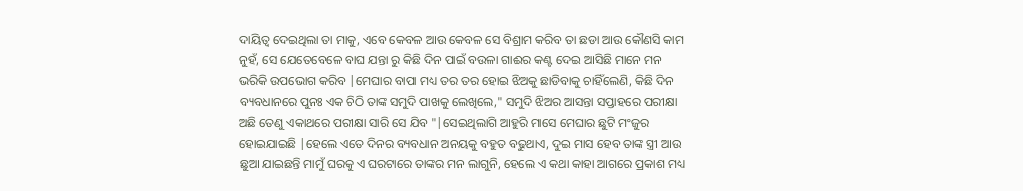ଦାୟିତ୍ୱ ଦେଇଥିଲା ତା ମାକୁ, ଏବେ କେବଳ ଆଉ କେବଳ ସେ ବିଶ୍ରାମ କରିବ ତା ଛଡା ଆଉ କୌଣସି କାମ ନୁହଁ, ସେ ଯେତେବେଳେ ବାଘ ଯନ୍ତା ରୁ କିଛି ଦିନ ପାଇଁ ବଉଳା ଗାଈର କଣ୍ଟ ଦେଇ ଆସିଛି ମାନେ ମନ ଭରିକି ଉପଭୋଗ କରିବ |ମେଘାର ବାପା ମଧ୍ୟ ତର ତର ହୋଇ ଝିଅକୁ ଛାଡିବାକୁ ଚାହିଁଲେଣି, କିଛି ଦିନ ବ୍ୟବଧାନରେ ପୁନଃ ଏକ ଚିଠି ତାଙ୍କ ସମୁଦି ପାଖକୁ ଲେଖିଲେ," ସମୁଦି ଝିଅର ଆସନ୍ତା ସପ୍ତାହରେ ପରୀକ୍ଷା ଅଛି ତେଣୁ ଏକାଥରେ ପରୀକ୍ଷା ସାରି ସେ ଯିବ "|ସେଇଥିଲାଗି ଆହୁରି ମାସେ ମେଘାର ଛୁଟି ମଂଜୁର ହୋଇଯାଇଛି |ହେଲେ ଏତେ ଦିନର ବ୍ୟବଧାନ ଅନୟକୁ ବହୁତ ବଢୁଥାଏ, ଦୁଇ ମାସ ହେବ ତାଙ୍କ ସ୍ତ୍ରୀ ଆଉ ଛୁଆ ଯାଇଛନ୍ତି ମାମୁଁ ଘରକୁ ଏ ଘରଟାରେ ତାଙ୍କର ମନ ଲାଗୁନି, ହେଲେ ଏ କଥା କାହା ଆଗରେ ପ୍ରକାଶ ମଧ୍ୟ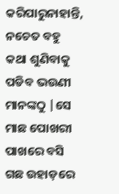କରିପାରୁନାହାନ୍ତି, ନଚେତ ବହୁ କଥା ଶୁଣିବାକୁ ପଡିବ ଭଉଣୀ ମାନଙ୍କଠୁ |ସେ ମାଛ ପୋଖରୀ ପାଖରେ ବସି ଗଛ ଉହାଡ଼ରେ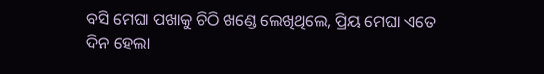ବସି ମେଘା ପଖାକୁ ଚିଠି ଖଣ୍ଡେ ଲେଖିଥିଲେ, ପ୍ରିୟ ମେଘା ଏତେ ଦିନ ହେଲା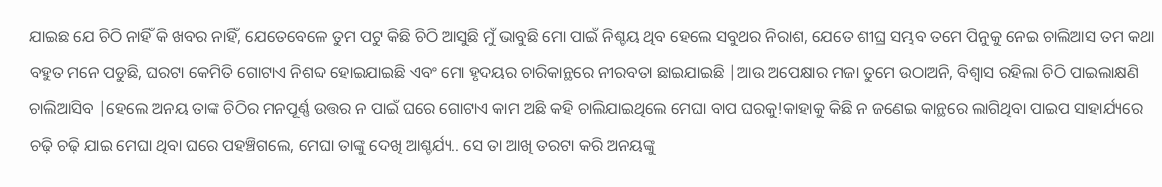ଯାଇଛ ଯେ ଚିଠି ନାହିଁ କି ଖବର ନାହିଁ, ଯେତେବେଳେ ତୁମ ପଟୁ କିଛି ଚିଠି ଆସୁଛି ମୁଁ ଭାବୁଛି ମୋ ପାଇଁ ନିଶ୍ଚୟ ଥିବ ହେଲେ ସବୁଥର ନିରାଶ, ଯେତେ ଶୀଘ୍ର ସମ୍ଭବ ତମେ ପିନୁକୁ ନେଇ ଚାଲିଆସ ତମ କଥା ବହୁତ ମନେ ପଡୁଛି, ଘରଟା କେମିତି ଗୋଟାଏ ନିଶବ୍ଦ ହୋଇଯାଇଛି ଏବଂ ମୋ ହୃଦୟର ଚାରିକାନ୍ଥରେ ନୀରବତା ଛାଇଯାଇଛି |ଆଉ ଅପେକ୍ଷାର ମଜା ତୁମେ ଉଠାଅନି, ବିଶ୍ୱାସ ରହିଲା ଚିଠି ପାଇଲାକ୍ଷଣି ଚାଲିଆସିବ |ହେଲେ ଅନୟ ତାଙ୍କ ଚିଠିର ମନପୂର୍ଣ୍ଣ ଉତ୍ତର ନ ପାଇଁ ଘରେ ଗୋଟାଏ କାମ ଅଛି କହି ଚାଲିଯାଇଥିଲେ ମେଘା ବାପ ଘରକୁ!କାହାକୁ କିଛି ନ ଜଣେଇ କାନ୍ଥରେ ଲାଗିଥିବା ପାଇପ ସାହାର୍ଯ୍ୟରେ ଚଢ଼ି ଚଢ଼ି ଯାଇ ମେଘା ଥିବା ଘରେ ପହଞ୍ଚିଗଲେ, ମେଘା ତାଙ୍କୁ ଦେଖି ଆଶ୍ଚର୍ଯ୍ୟ.. ସେ ତା ଆଖି ତରଟା କରି ଅନୟଙ୍କୁ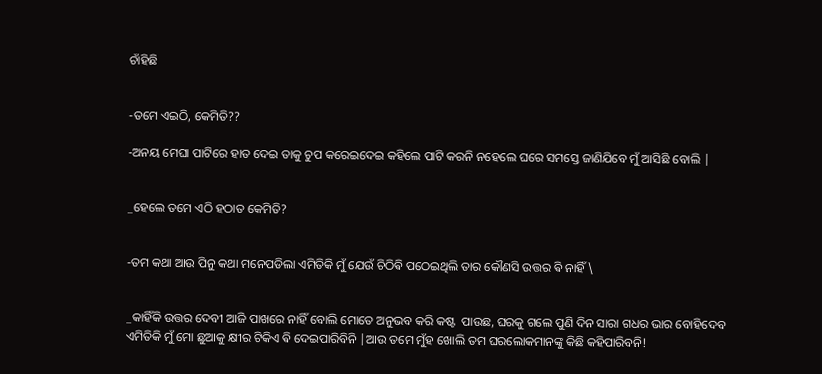ଚାଁହିଛି


-ତମେ ଏଇଠି, କେମିତି??

-ଅନୟ ମେଘା ପାଟିରେ ହାତ ଦେଇ ତାକୁ ଚୁପ କରେଇଦେଇ କହିଲେ ପାଟି କରନି ନହେଲେ ଘରେ ସମସ୍ତେ ଜାଣିଯିବେ ମୁଁ ଆସିଛି ବୋଲି |


_ହେଲେ ତମେ ଏଠି ହଠାତ କେମିତି?


-ତମ କଥା ଆଉ ପିନୁ କଥା ମନେପଡିଲା ଏମିତିକି ମୁଁ ଯେଉଁ ଚିଠିଵି ପଠେଇଥିଲି ତାର କୌଣସି ଉତ୍ତର ଵି ନାହିଁ \


_କାହିଁକି ଉତ୍ତର ଦେବୀ ଆଜି ପାଖରେ ନାହିଁ ବୋଲି ମୋତେ ଅନୁଭବ କରି କଷ୍ଟ  ପାଉଛ, ଘରକୁ ଗଲେ ପୁଣି ଦିନ ସାରା ଗଧର ଭାର ବୋହିଦେବ ଏମିତିକି ମୁଁ ମୋ ଛୁଆକୁ କ୍ଷୀର ଟିକିଏ ଵି ଦେଇପାରିବିନି |ଆଉ ତମେ ମୁଁହ ଖୋଲି ତମ ଘରଲୋକମାନଙ୍କୁ କିଛି କହିପାରିବନି!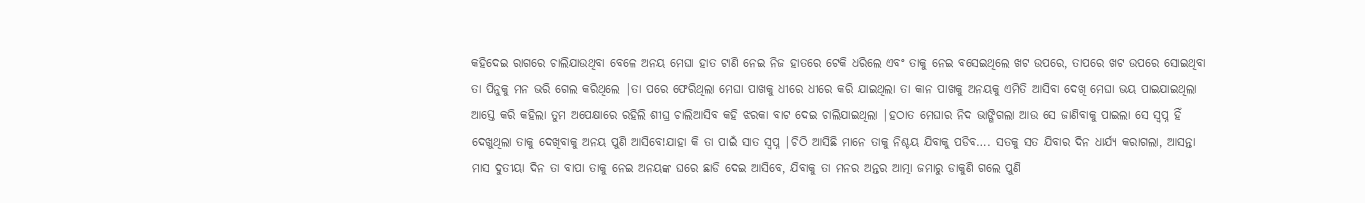କହିଦେଇ ରାଗରେ ଚାଲିଯାଉଥିବା ବେଳେ ଅନୟ ମେଘା ହାତ ଟାଣି ନେଇ ନିଜ ହାତରେ ଟେକି ଧରିଲେ ଏବଂ ତାକୁ ନେଇ ବସେଇଥିଲେ ଖଟ ଉପରେ, ତାପରେ ଖଟ ଉପରେ ସୋଇଥିବା ତା ପିନୁକୁ ମନ ଭରି ଗେଲ କରିଥିଲେ |ତା ପରେ ଫେରିଥିଲା ମେଘା ପାଖକୁ ଧୀରେ ଧୀରେ କରି ଯାଇଥିଲା ତା କାନ ପାଖକୁ ଅନୟକୁ ଏମିତି ଆସିବା ଦେଖି ମେଘା ଭୟ ପାଇଯାଇଥିଲା ଆସ୍ତେ କରି କହିଲା ତୁମ ଅପେକ୍ଷାରେ ରହିଲି ଶୀଘ୍ର ଚାଲିଆସିବ କହି ଝରକା ବାଟ ଦେଇ ଚାଲିଯାଇଥିଲା |ହଠାତ ମେଘାର ନିଦ ଭାଙ୍ଗିଗଲା ଆଉ ସେ ଜାଣିବାକୁ ପାଇଲା ସେ ସ୍ବପ୍ନ ହିଁ ଦେଖୁଥିଲା ତାକୁ ଦେଖିବାକୁ ଅନୟ ପୁଣି ଆସିବେ!ଯାହା କି ତା ପାଇଁ ସାତ ସ୍ବପ୍ନ |ଚିଠି ଆସିଛି ମାନେ ତାକୁ ନିଶ୍ଚୟ ଯିବାକୁ ପଡିବ…. ସତକୁ ସତ ଯିବାର ଦିନ ଧାର୍ଯ୍ୟ କରାଗଲା, ଆସନ୍ତା ମାସ ଦୁତୀୟା ଦିନ ତା ବାପା ତାକୁ ନେଇ ଅନୟଙ୍କ ଘରେ ଛାଡି ଦେଇ ଆସିବେ, ଯିବାକୁ ତା ମନର ଅନ୍ତର ଆତ୍ମା ଜମାରୁ ଡାକୁଣି ଗଲେ ପୁଣି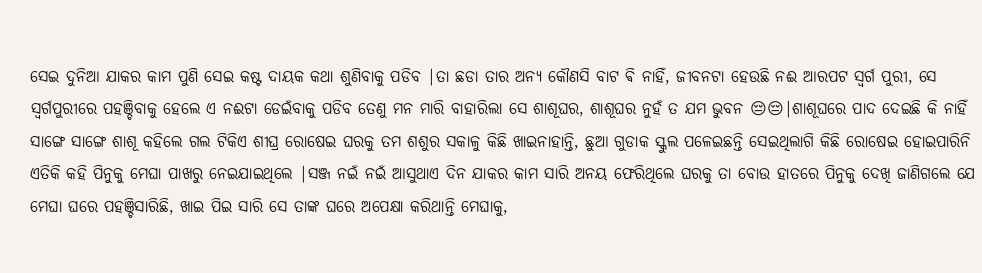ସେଇ ଦୁନିଆ ଯାକର କାମ ପୁଣି ସେଇ କଷ୍ଟ ଦାୟକ କଥା ଶୁଣିବାକୁ ପଡିବ |ତା ଛଡା ତାର ଅନ୍ୟ କୌଣସି ବାଟ ଵି ନାହିଁ, ଜୀବନଟା ହେଉଛି ନଈ ଆରପଟ ସ୍ୱର୍ଗ ପୁରୀ, ସେ ସ୍ୱର୍ଗପୁରୀରେ ପହଞ୍ଚିବାକୁ ହେଲେ ଏ ନଈଟା ଡେଇଁବାକୁ ପଡିବ ତେଣୁ ମନ ମାରି ବାହାରିଲା ସେ ଶାଶୂଘର, ଶାଶୂଘର ନୁହଁ ତ ଯମ ଭୁବନ 😔😔|ଶାଶୂଘରେ ପାଦ ଦେଇଛି କି ନାହିଁ ସାଙ୍ଗେ ସାଙ୍ଗେ ଶାଶୂ କହିଲେ ଗଲ ଟିକିଏ ଶୀଘ୍ର ରୋଷେଇ ଘରକୁ ତମ ଶଶୁର ସକାଳୁ କିଛି ଖାଇନାହାନ୍ତି, ଛୁଆ ଗୁଡାକ ସ୍କୁଲ ପଳେଇଛନ୍ତି ସେଇଥିଲାଗି କିଛି ରୋଷେଇ ହୋଇପାରିନି ଏତିକି କହି ପିନୁକୁ ମେଘା ପାଖରୁ ନେଇଯାଇଥିଲେ |ସଞ୍ଜ ନଇଁ ନଇଁ ଆସୁଥାଏ ଦିନ ଯାକର କାମ ସାରି ଅନୟ ଫେରିଥିଲେ ଘରକୁ ତା ବୋଉ ହାତରେ ପିନୁକୁ ଦେଖି ଜାଣିଗଲେ ଯେ ମେଘା ଘରେ ପହଞ୍ଚିସାରିଛି, ଖାଇ ପିଇ ସାରି ସେ ତାଙ୍କ ଘରେ ଅପେକ୍ଷା କରିଥାନ୍ତି ମେଘାକୁ,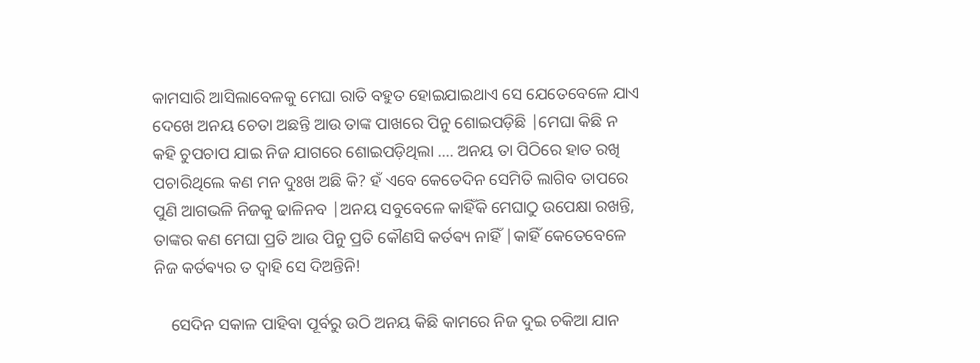କାମସାରି ଆସିଲାବେଳକୁ ମେଘା ରାତି ବହୁତ ହୋଇଯାଇଥାଏ ସେ ଯେତେବେଳେ ଯାଏ ଦେଖେ ଅନୟ ଚେତା ଅଛନ୍ତି ଆଉ ତାଙ୍କ ପାଖରେ ପିନୁ ଶୋଇପଡ଼ିଛି |ମେଘା କିଛି ନ କହି ଚୁପଚାପ ଯାଇ ନିଜ ଯାଗରେ ଶୋଇପଡ଼ିଥିଲା …. ଅନୟ ତା ପିଠିରେ ହାତ ରଖି ପଚାରିଥିଲେ କଣ ମନ ଦୁଃଖ ଅଛି କି? ହଁ ଏବେ କେତେଦିନ ସେମିତି ଲାଗିବ ତାପରେ ପୁଣି ଆଗଭଳି ନିଜକୁ ଢାଳିନବ |ଅନୟ ସବୁବେଳେ କାହିଁକି ମେଘାଠୁ ଉପେକ୍ଷା ରଖନ୍ତି, ତାଙ୍କର କଣ ମେଘା ପ୍ରତି ଆଉ ପିନୁ ପ୍ରତି କୌଣସି କର୍ତଵ୍ୟ ନାହିଁ |କାହିଁ କେତେବେଳେ ନିଜ କର୍ତଵ୍ୟର ତ ଦ୍ୱାହି ସେ ଦିଅନ୍ତିନି!

    ସେଦିନ ସକାଳ ପାହିବା ପୂର୍ବରୁ ଉଠି ଅନୟ କିଛି କାମରେ ନିଜ ଦୁଇ ଚକିଆ ଯାନ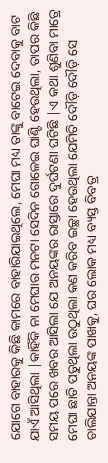ଯୋଗେ ବାହାରକୁ କିଛି କାମରେ ବାହାରିଯାଇଥିଲେ, ମେଘା ମଧ୍ୟ ତାଙ୍କୁ ବାଟେଇ ଦେବାକୁ ବାଟ ଯାଏଁ ଆସିଥିଲା |କାହିଁକି ନା ମେଘାର ମନଟା ସେଦିନ ଗୋଳେଇ ଘାଣ୍ଟି ହେଉଥିଲା, ତାପର କିଛି ସମୟ ପରେ ଖବର ଆସିଲା ଯେ ଅନୟଙ୍କର ରାସ୍ତାରେ ଦୁର୍ଘଟଣା ଘଟିଛି |ଏ କଥା ଶୁଣିବା ମାତ୍ରେ ମେଘା ଛାତି ପଡୁଥିଲା ଉଠୁଥିଲା କଣ କରିବ ଇଚ୍ଛା ହେଉଥିଲା ଯେମିତି ଦୌଡ଼ି ଦୌଡ଼ି ସେ ଚାଲିଯାନ୍ତା ଅନୟଙ୍କ ପାଖକୁ, ଘର ଲୋକ ମଧ୍ୟ ବ୍ୟସ୍ତ ବିବତ୍ର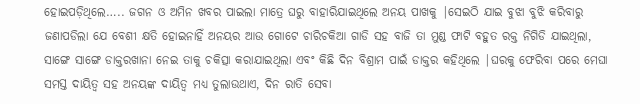ହୋଇପଡ଼ିଥିଲେ….. ଜଗନ ଓ ଅମିନ ଖବର ପାଇଲା ମାତ୍ରେ ଘରୁ ବାହାରିଯାଇଥିଲେ ଅନୟ ପାଖକୁ |ସେଇଠି ଯାଇ ବୁଝା ବୁଝି କରିବାରୁ ଜଣାପଡିଲା ଯେ ବେଶୀ କ୍ଷତି ହୋଇନାହିଁ ଅନୟର ଆଉ ଗୋଟେ ଚାରିଚକିଆ ଗାଡି ସହ ବାଜି ତା ମୁଣ୍ଡ ଫାଟି ବହୁତ ରକ୍ତ ନିଗିଡି ଯାଇଥିଲା, ସାଙ୍ଗେ ସାଙ୍ଗେ ଡାକ୍ତରଖାନା ନେଇ ତାକୁ ଚକିତ୍ସା କରାଯାଇଥିଲା ଏବଂ କିଛି ଦିନ ବିଶ୍ରାମ ପାଇଁ ଡାକ୍ତର କହିଥିଲେ |ଘରକୁ ଫେରିବା ପରେ ମେଘା ସମସ୍ତ ଦାୟିତ୍ୱ ସହ ଅନୟଙ୍କ ଦାୟିତ୍ୱ ମଧ୍ୟ ତୁଲାଉଥାଏ, ଦିନ ରାତି ସେବା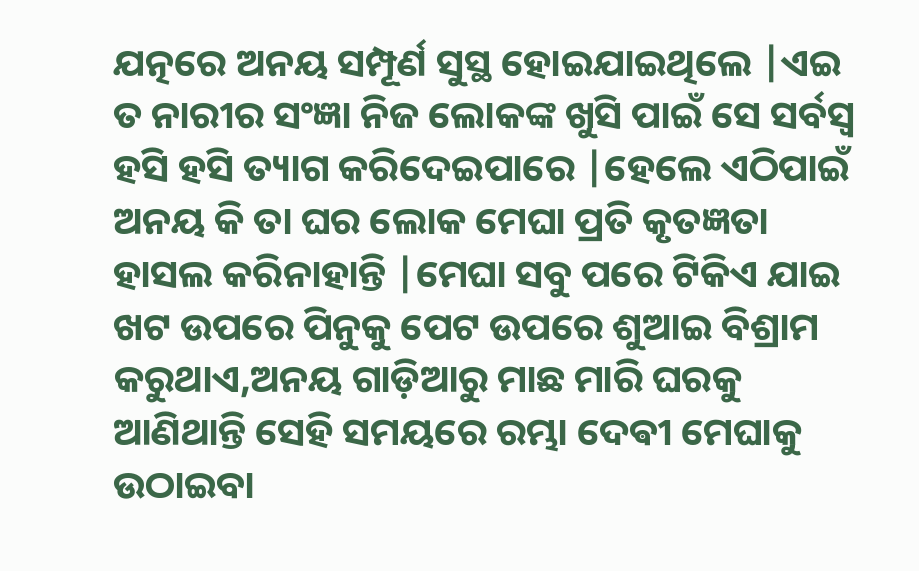ଯତ୍ନରେ ଅନୟ ସମ୍ପୂର୍ଣ ସୁସ୍ଥ ହୋଇଯାଇଥିଲେ |ଏଇ ତ ନାରୀର ସଂଜ୍ଞା ନିଜ ଲୋକଙ୍କ ଖୁସି ପାଇଁ ସେ ସର୍ବସ୍ବ ହସି ହସି ତ୍ୟାଗ କରିଦେଇପାରେ |ହେଲେ ଏଠିପାଇଁ ଅନୟ କି ତା ଘର ଲୋକ ମେଘା ପ୍ରତି କୃତଜ୍ଞତା ହାସଲ କରିନାହାନ୍ତି |ମେଘା ସବୁ ପରେ ଟିକିଏ ଯାଇ ଖଟ ଉପରେ ପିନୁକୁ ପେଟ ଉପରେ ଶୁଆଇ ବିଶ୍ରାମ କରୁଥାଏ,ଅନୟ ଗାଡ଼ିଆରୁ ମାଛ ମାରି ଘରକୁ ଆଣିଥାନ୍ତି ସେହି ସମୟରେ ରମ୍ଭା ଦେଵୀ ମେଘାକୁ ଉଠାଇବା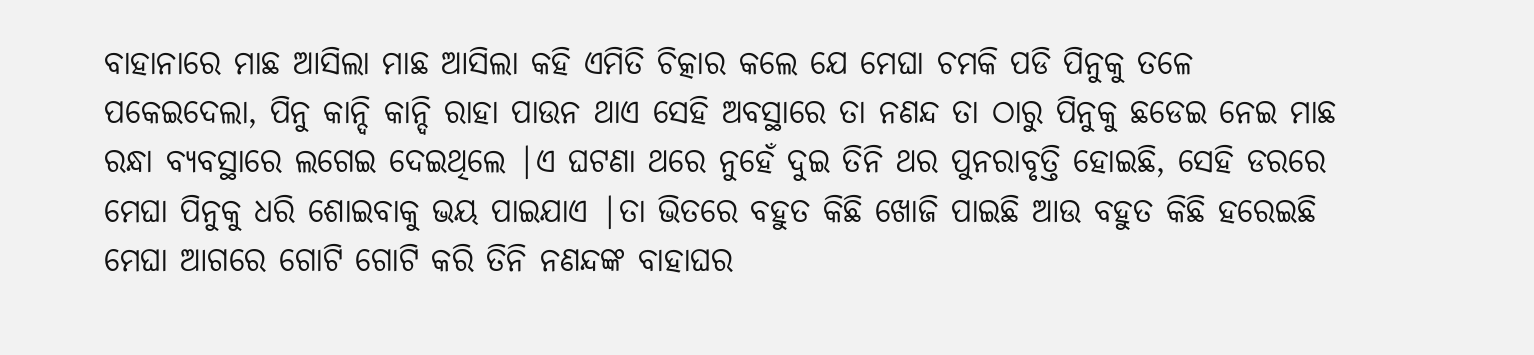ବାହାନାରେ ମାଛ ଆସିଲା ମାଛ ଆସିଲା କହି ଏମିତି ଚିତ୍କାର କଲେ ଯେ ମେଘା ଚମକି ପଡି ପିନୁକୁ ତଳେ ପକେଇଦେଲା, ପିନୁ କାନ୍ଦି କାନ୍ଦି ରାହା ପାଉନ ଥାଏ ସେହି ଅବସ୍ଥାରେ ତା ନଣନ୍ଦ ତା ଠାରୁ ପିନୁକୁ ଛଡେଇ ନେଇ ମାଛ ରନ୍ଧା ବ୍ୟବସ୍ଥାରେ ଲଗେଇ ଦେଇଥିଲେ |ଏ ଘଟଣା ଥରେ ନୁହେଁ ଦୁଇ ତିନି ଥର ପୁନରାବୃତ୍ତି ହୋଇଛି, ସେହି ଡରରେ ମେଘା ପିନୁକୁ ଧରି ଶୋଇବାକୁ ଭୟ ପାଇଯାଏ |ତା ଭିତରେ ବହୁତ କିଛି ଖୋଜି ପାଇଛି ଆଉ ବହୁତ କିଛି ହରେଇଛି ମେଘା ଆଗରେ ଗୋଟି ଗୋଟି କରି ତିନି ନଣନ୍ଦଙ୍କ ବାହାଘର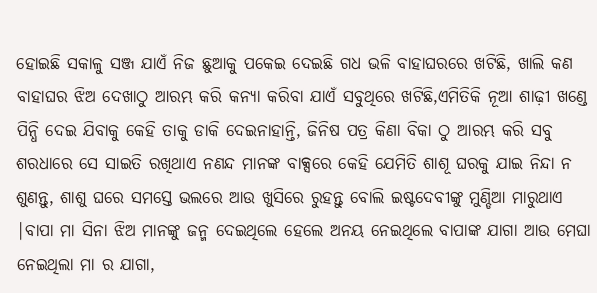ହୋଇଛି ସକାଳୁ ସଞ୍ଜ ଯାଏଁ ନିଜ ଛୁଆକୁ ପକେଇ ଦେଇଛି ଗଧ ଭଳି ବାହାଘରରେ ଖଟିଛି, ଖାଲି କଣ ବାହାଘର ଝିଅ ଦେଖାଠୁ ଆରମ୍ଭ କରି କନ୍ୟା କରିବା ଯାଏଁ ସବୁଥିରେ ଖଟିଛି,ଏମିତିକି ନୂଆ ଶାଢ଼ୀ ଖଣ୍ଡେ ପିନ୍ଧି ଦେଇ ଯିବାକୁ କେହି ତାକୁ ଡାକି ଦେଇନାହାନ୍ତି, ଜିନିଷ ପତ୍ର କିଣା ବିକା ଠୁ ଆରମ୍ଭ କରି ସବୁ ଶରଧାରେ ସେ ସାଇତି ରଖିଥାଏ ନଣନ୍ଦ ମାନଙ୍କ ବାକ୍ସରେ କେହି ଯେମିତି ଶାଶୂ ଘରକୁ ଯାଇ ନିନ୍ଦା ନ ଶୁଣନ୍ତୁ, ଶାଶୁ ଘରେ ସମସ୍ତେ ଭଲରେ ଆଉ ଖୁସିରେ ରୁହନ୍ତୁ ବୋଲି ଇଷ୍ଟଦେବୀଙ୍କୁ ମୁଣ୍ଡିଆ ମାରୁଥାଏ |ବାପା ମା ସିନା ଝିଅ ମାନଙ୍କୁ ଜନ୍ମ ଦେଇଥିଲେ ହେଲେ ଅନୟ ନେଇଥିଲେ ବାପାଙ୍କ ଯାଗା ଆଉ ମେଘା ନେଇଥିଲା ମା ର ଯାଗା,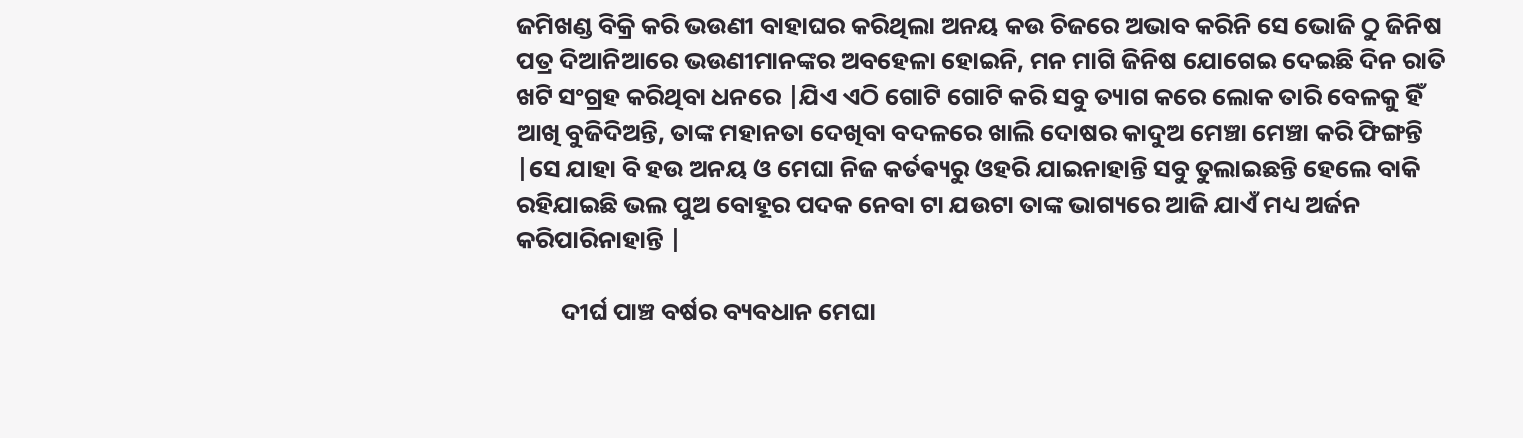ଜମିଖଣ୍ଡ ବିକ୍ରି କରି ଭଉଣୀ ବାହାଘର କରିଥିଲା ଅନୟ କଉ ଚିଜରେ ଅଭାବ କରିନି ସେ ଭୋଜି ଠୁ ଜିନିଷ ପତ୍ର ଦିଆନିଆରେ ଭଉଣୀମାନଙ୍କର ଅବହେଳା ହୋଇନି, ମନ ମାଗି ଜିନିଷ ଯୋଗେଇ ଦେଇଛି ଦିନ ରାତି ଖଟି ସଂଗ୍ରହ କରିଥିବା ଧନରେ |ଯିଏ ଏଠି ଗୋଟି ଗୋଟି କରି ସବୁ ତ୍ୟାଗ କରେ ଲୋକ ତାରି ବେଳକୁ ହିଁ ଆଖି ବୁଜିଦିଅନ୍ତି, ତାଙ୍କ ମହାନତା ଦେଖିବା ବଦଳରେ ଖାଲି ଦୋଷର କାଦୁଅ ମେଞ୍ଚା ମେଞ୍ଚା କରି ଫିଙ୍ଗନ୍ତି |ସେ ଯାହା ବି ହଉ ଅନୟ ଓ ମେଘା ନିଜ କର୍ତଵ୍ୟରୁ ଓହରି ଯାଇନାହାନ୍ତି ସବୁ ତୁଲାଇଛନ୍ତି ହେଲେ ବାକି ରହିଯାଇଛି ଭଲ ପୁଅ ବୋହୂର ପଦକ ନେବା ଟା ଯଉଟା ତାଙ୍କ ଭାଗ୍ୟରେ ଆଜି ଯାଏଁ ମଧ୍ୟ ଅର୍ଜନ କରିପାରିନାହାନ୍ତି |

        ଦୀର୍ଘ ପାଞ୍ଚ ବର୍ଷର ବ୍ୟବଧାନ ମେଘା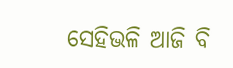ସେହିଭଳି ଆଜି ବି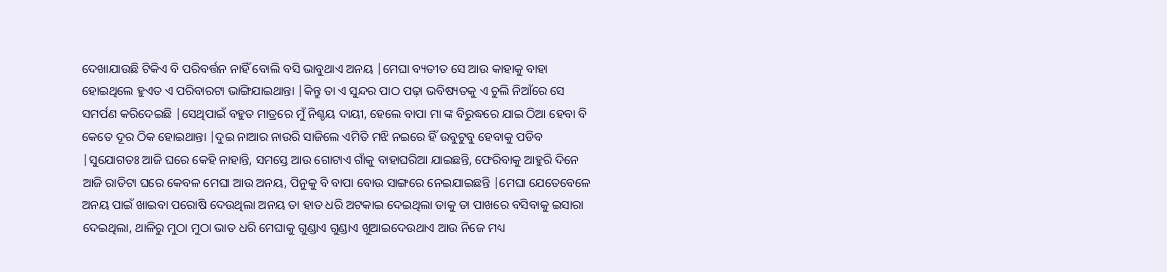ଦେଖାଯାଉଛି ଟିକିଏ ବି ପରିବର୍ତ୍ତନ ନାହିଁ ବୋଲି ବସି ଭାବୁଥାଏ ଅନୟ |ମେଘା ବ୍ୟତୀତ ସେ ଆଉ କାହାକୁ ବାହା ହୋଇଥିଲେ ହୁଏତ ଏ ପରିବାରଟା ଭାଙ୍ଗିଯାଇଥାନ୍ତା |କିନ୍ତୁ ତା ଏ ସୁନ୍ଦର ପାଠ ପଢ଼ା ଭବିଷ୍ୟତକୁ ଏ ଚୁଲି ନିଆଁରେ ସେ ସମର୍ପଣ କରିଦେଇଛି |ସେଥିପାଇଁ ବହୁତ ମାତ୍ରରେ ମୁଁ ନିଶ୍ଚୟ ଦାୟୀ, ହେଲେ ବାପା ମା ଙ୍କ ବିରୁଦ୍ଧରେ ଯାଇ ଠିଆ ହେବା ବି କେତେ ଦୂର ଠିକ ହୋଇଥାନ୍ତା |ଦୁଇ ନାଆର ନାଉରି ସାଜିଲେ ଏମିତି ମଝି ନଇରେ ହିଁ ଉବୁଟୁବୁ ହେବାକୁ ପଡିବ |ସୁଯୋଗତଃ ଆଜି ଘରେ କେହି ନାହାନ୍ତି, ସମସ୍ତେ ଆଉ ଗୋଟାଏ ଗାଁକୁ ବାହାଘରିଆ ଯାଇଛନ୍ତି, ଫେରିବାକୁ ଆହୁରି ଦିନେ ଆଜି ରାତିଟା ଘରେ କେବଳ ମେଘା ଆଉ ଅନୟ, ପିନୁକୁ ବି ବାପା ବୋଉ ସାଙ୍ଗରେ ନେଇଯାଇଛନ୍ତି |ମେଘା ଯେତେବେଳେ ଅନୟ ପାଇଁ ଖାଇବା ପରୋଷି ଦେଉଥିଲା ଅନୟ ତା ହାତ ଧରି ଅଟକାଇ ଦେଇଥିଲା ତାକୁ ତା ପାଖରେ ବସିବାକୁ ଇସାରା ଦେଇଥିଲା, ଥାଳିରୁ ମୁଠା ମୁଠା ଭାତ ଧରି ମେଘାକୁ ଗୁଣ୍ଡାଏ ଗୁଣ୍ଡାଏ ଖୁଆଇଦେଉଥାଏ ଆଉ ନିଜେ ମଧ୍ୟ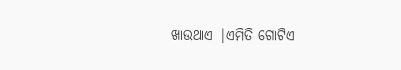ଖାଉଥାଏ |ଏମିତି ଗୋଟିଏ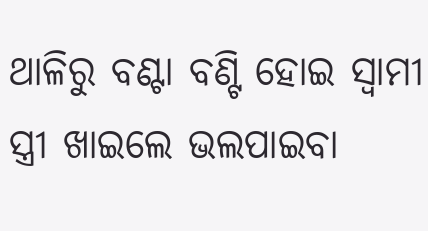ଥାଳିରୁ ବଣ୍ଟା ବଣ୍ଟି ହୋଇ ସ୍ୱାମୀ ସ୍ତ୍ରୀ ଖାଇଲେ ଭଲପାଇବା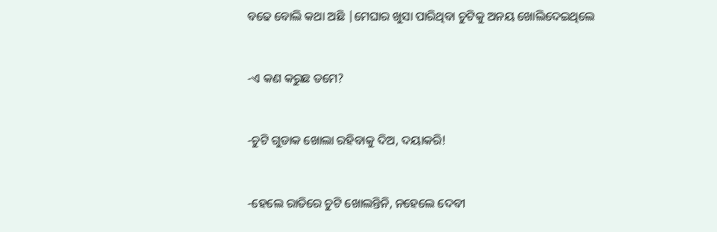ବଢେ ବୋଲି କଥା ଅଛି |ମେଘାର ଖୁସା ପାରିଥିବା ଚୁଟିକୁ ଅନୟ ଖୋଲିଦେଇଥିଲେ


-ଏ କଣ କରୁଛ ତମେ?


-ଚୁଟି ଗୁଡାକ ଖୋଲା ରହିବାକୁ ଦିଅ, ଦୟାକରି!


-ହେଲେ ରାତିରେ ଚୁଟି ଖୋଲନ୍ତିନି, ନହେଲେ ଦେବୀ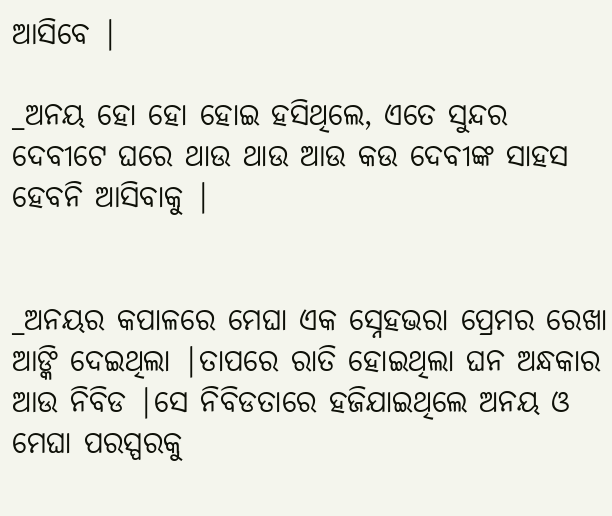ଆସିବେ |

_ଅନୟ ହୋ ହୋ ହୋଇ ହସିଥିଲେ, ଏତେ ସୁନ୍ଦର ଦେବୀଟେ ଘରେ ଥାଉ ଥାଉ ଆଉ କଉ ଦେବୀଙ୍କ ସାହସ ହେବନି ଆସିବାକୁ |


_ଅନୟର କପାଳରେ ମେଘା ଏକ ସ୍ନେହଭରା ପ୍ରେମର ରେଖା ଆଙ୍କି ଦେଇଥିଲା |ତାପରେ ରାତି ହୋଇଥିଲା ଘନ ଅନ୍ଧକାର ଆଉ ନିବିଡ |ସେ ନିବିଡତାରେ ହଜିଯାଇଥିଲେ ଅନୟ ଓ ମେଘା ପରସ୍ପରକୁ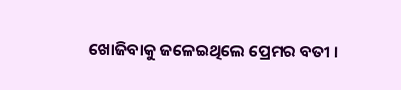ଖୋଜିବାକୁ ଜଳେଇଥିଲେ ପ୍ରେମର ବତୀ ।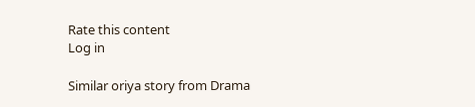Rate this content
Log in

Similar oriya story from Drama